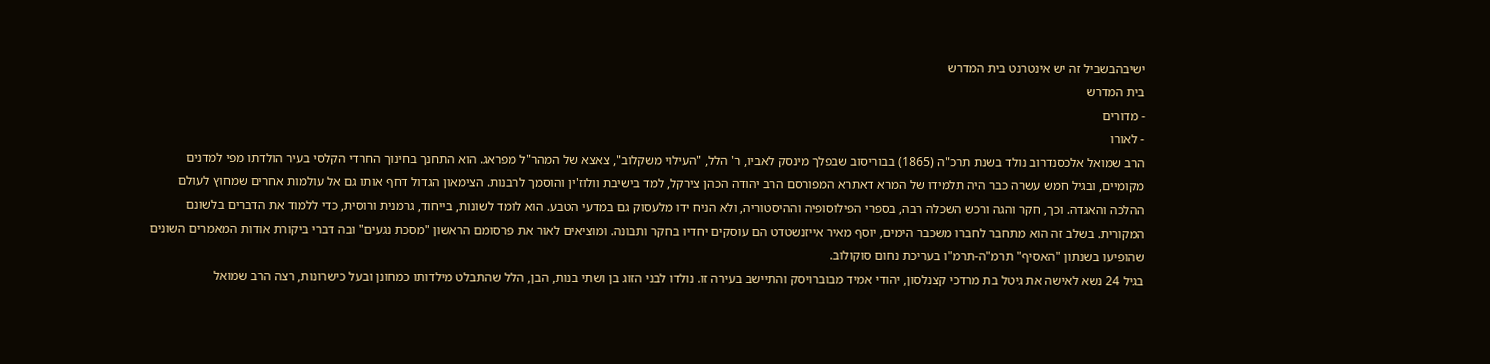ישיבהבשביל זה יש אינטרנט בית המדרש
בית המדרש
- מדורים
- לאורו
הרב שמואל אלכסנדרוב נולד בשנת תרכ"ה (1865) בבוריסוב שבפלך מינסק לאביו, ר' הלל, "העילוי משקלוב", צאצא של המהר"ל מפראג. הוא התחנך בחינוך החרדי הקלסי בעיר הולדתו מפי למדנים מקומיים, ובגיל חמש עשרה כבר היה תלמידו של המרא דאתרא המפורסם הרב יהודה הכהן צירקל, למד בישיבת וולוז'ין והוסמך לרבנות. הצימאון הגדול דחף אותו גם אל עולמות אחרים שמחוץ לעולם ההלכה והאגדה. וכך, חקר והגה ורכש השכלה רבה, בספרי הפילוסופיה וההיסטוריה, ולא הניח ידו מלעסוק גם במדעי הטבע. הוא לומד לשונות, בייחוד, גרמנית ורוסית, כדי ללמוד את הדברים בלשונם המקורית. בשלב זה הוא מתחבר לחברו משכבר הימים, יוסף מאיר אייזנשטדט הם עוסקים יחדיו בחקר ותבונה. ומוציאים לאור את פרסומם הראשון "מסכת נגעים" ובה דברי ביקורת אודות המאמרים השונים שהופיעו בשנתון "האסיף" תרמ"ה-תרמ"ו בעריכת נחום סוקולוב.
בגיל 24 נשא לאישה את גיטל בת מרדכי קצנלסון, יהודי אמיד מבוברויסק והתיישב בעירה זו. נולדו לבני הזוג בן ושתי בנות, הבן, הלל שהתבלט מילדותו כמחונן ובעל כישרונות, רצה הרב שמואל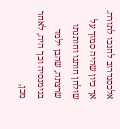אלכסנדרוב לחנכו לתורה. אך כיון שהיה סמוך על שולחן חותנו וחותנתו שרצתה, שהבן ילמד בגימנסיה וכך היה, לאחר מכן,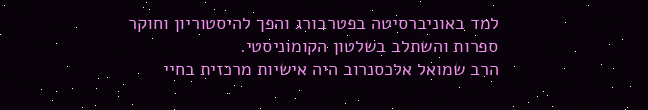למד באוניברסיטה בפטרבורג והפך להיסטוריון וחוקר ספרות והשתלב בשלטון הקומוניסטי.
הרב שמואל אלכסנרוב היה אישיות מרכזית בחיי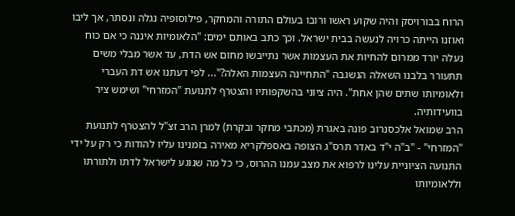הרוח בבורויסק והיה שקוע ראשו ורובו בעולם התורה והמחקר, פילוסופיה נגלה ונסתר, אך ליבו ואוזנו הייתה כרויה לנעשה בבית ישראל. וכך כתב באותם ימים: "הלאומיות איננה כי אם כוח נעלה יורד ממרום להחיות את העצמות אשר נתייבשו מחום אש הדת, עד אשר מבלי משים תתעורר בלבנו השאלה הנשגבה "התחיינה העצמות האלה?"... לפי דעתנו אש דת העברי ולאומיותו שתים שהן אחת". היה ציוני בהשקפותיו והצטרף לתנועת "המזרחי" ושימש ציר בוועידותיה.
הרב שמואל אלכסנרוב פונה באגרת (מכתבי מחקר ובקרת) למרן הרב זצ"ל להצטרף לתנועת "המזרחי" - "ב"ה י"ד באדר תרס"ג הצופה באספלקריא מאירה בזמנינו עליו להודות כי רק על ידי התנועה הציוניית עלינו לרפוא את מצב עמנו ההרוס, כי כל מה שנוגע לישראל לדתו ולתורתו וללאומיותו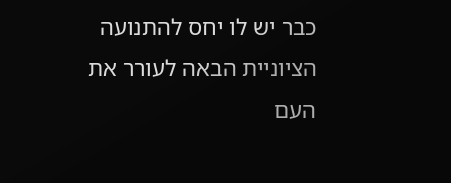כבר יש לו יחס להתנועה הציוניית הבאה לעורר את העם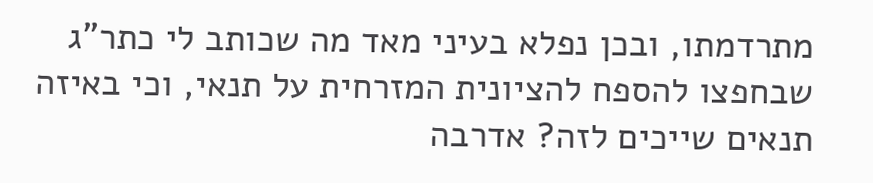מתרדמתו, ובכן נפלא בעיני מאד מה שכותב לי כתר"ג שבחפצו להספח להציונית המזרחית על תנאי, וכי באיזה תנאים שייכים לזה? אדרבה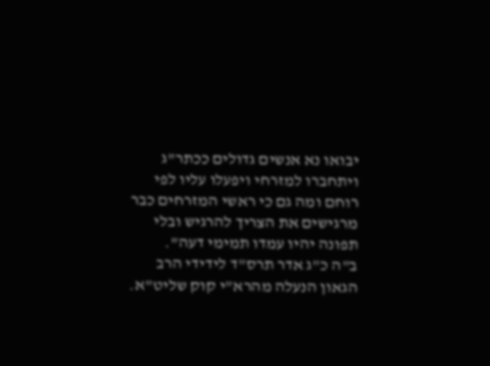יבואו נא אנשים גדולים ככתר"ג ויתחברו למזרחי ויפעלו עליו לפי רוחם ומה גם כי ראשי המזרחים כבר מרגישים את הצריך להרגיש ובלי תפונה יהיו עמדו תמימי דעה".
ב"ה כ"ג אדר תרס"ד לידידי הרב הגאון הנעלה מהרא"י קוק שליט"א.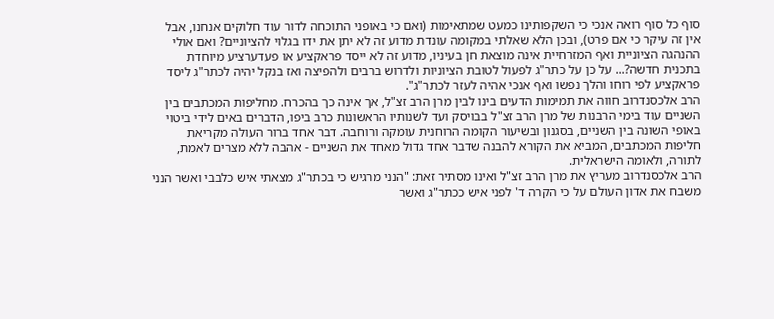סוף כל סוף רואה אנכי כי השקפותינו כמעט שמתאימות (ואם כי באופני התוכחה לדור עוד חלוקים אנחנו, אבל אין זה עיקר כי אם פרט), ובכן הלא שאלתי במקומה עונדת מדוע זה לא יתן את ידו בגלוי להציוניים? ואם אולי ההנהגה הציוניית ואף המזרחיית אינה מוצאת חן בעיניו, מדוע זה לא ייסד פראקציע או פעדערציע מיוחדת בתכנית חדשה?... על כן על כתר"ג לפעול לטובת הציוניות ולדרוש ברבים ולהפיצה ואז בנקל יהיה לכתר"ג ליסד פראקציע לפי רוחו והלך נפשו ואף אנכי אהיה לעזר לכתר"ג".
הרב אלכסנדרוב חווה את תמימות הדעים בינו לבין מרן הרב זצ"ל, אך אינה כך בהכרח. מחליפות המכתבים בין השניים עוד בימי הרבנות של מרן הרב זצ"ל בבויסק ועד לשנותיו הראשונות כרב ביפו, הדברים באים לידי ביטוי באופי השונה בין השניים, בסגנון ובשיעור הקומה הרוחנית עומקה ורוחבה. דבר אחד ברור העולה מקריאת חליפות המכתבים, המביא את הקורא להבנה שדבר אחד גדול מאחד את השניים - אהבה ללא מצרים לאמת, לתורה, ולאומה הישראלית.
הרב אלכסנדרוב מעריץ את מרן הרב זצ"ל ואינו מסתיר זאת: "הנני מרגיש כי בכתר"ג מצאתי איש כלבבי ואשר הנני משבח את אדון העולם על כי הקרה ד' לפני איש ככתר"ג ואשר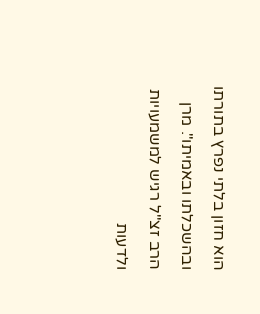הוא חזון בלתי נפרץ בתורתו ובהשכלתו ובאמיתו". מרן הרב זצ"ל רגיש למשמעויות ולדעות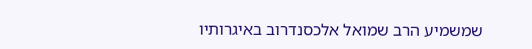שמשמיע הרב שמואל אלכסנדרוב באיגרותיו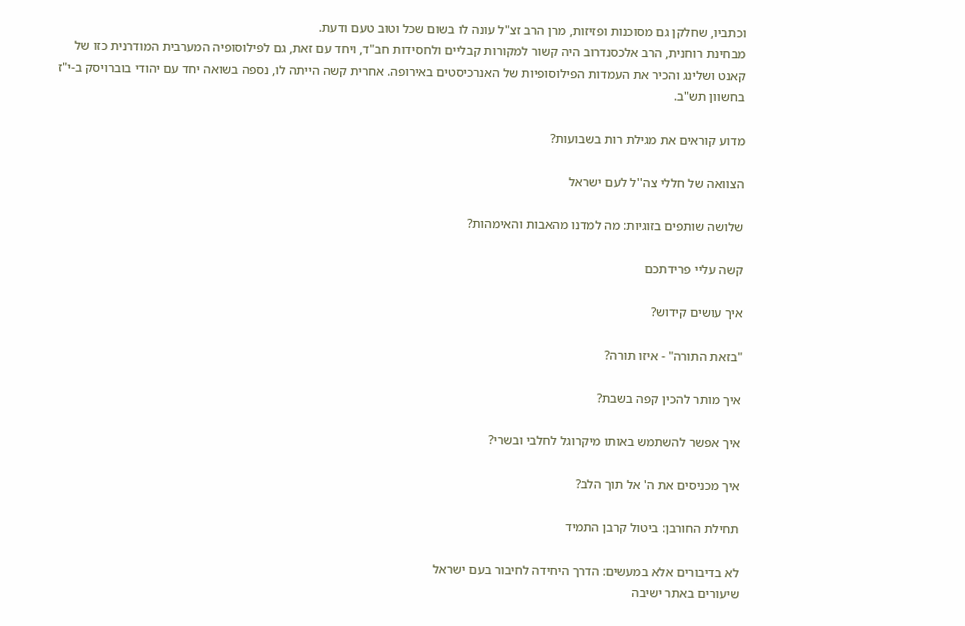וכתביו, שחלקן גם מסוכנות ופזיזות, מרן הרב זצ"ל עונה לו בשום שכל וטוב טעם ודעת.
מבחינת רוחנית, הרב אלכסנדרוב היה קשור למקורות קבליים ולחסידות חב"ד, ויחד עם זאת, גם לפילוסופיה המערבית המודרנית כזו של קאנט ושלינג והכיר את העמדות הפילוסופיות של האנרכיסטים באירופה. אחרית קשה הייתה לו, נספה בשואה יחד עם יהודי בוברויסק ב-י"ז בחשוון תש"ב.

מדוע קוראים את מגילת רות בשבועות?

הצוואה של חללי צה''ל לעם ישראל

שלושה שותפים בזוגיות: מה למדנו מהאבות והאימהות?

קשה עליי פרידתכם

איך עושים קידוש?

"בזאת התורה" - איזו תורה?

איך מותר להכין קפה בשבת?

איך אפשר להשתמש באותו מיקרוגל לחלבי ובשרי?

איך מכניסים את ה' אל תוך הלב?

תחילת החורבן: ביטול קרבן התמיד

לא בדיבורים אלא במעשים: הדרך היחידה לחיבור בעם ישראל
שיעורים באתר ישיבה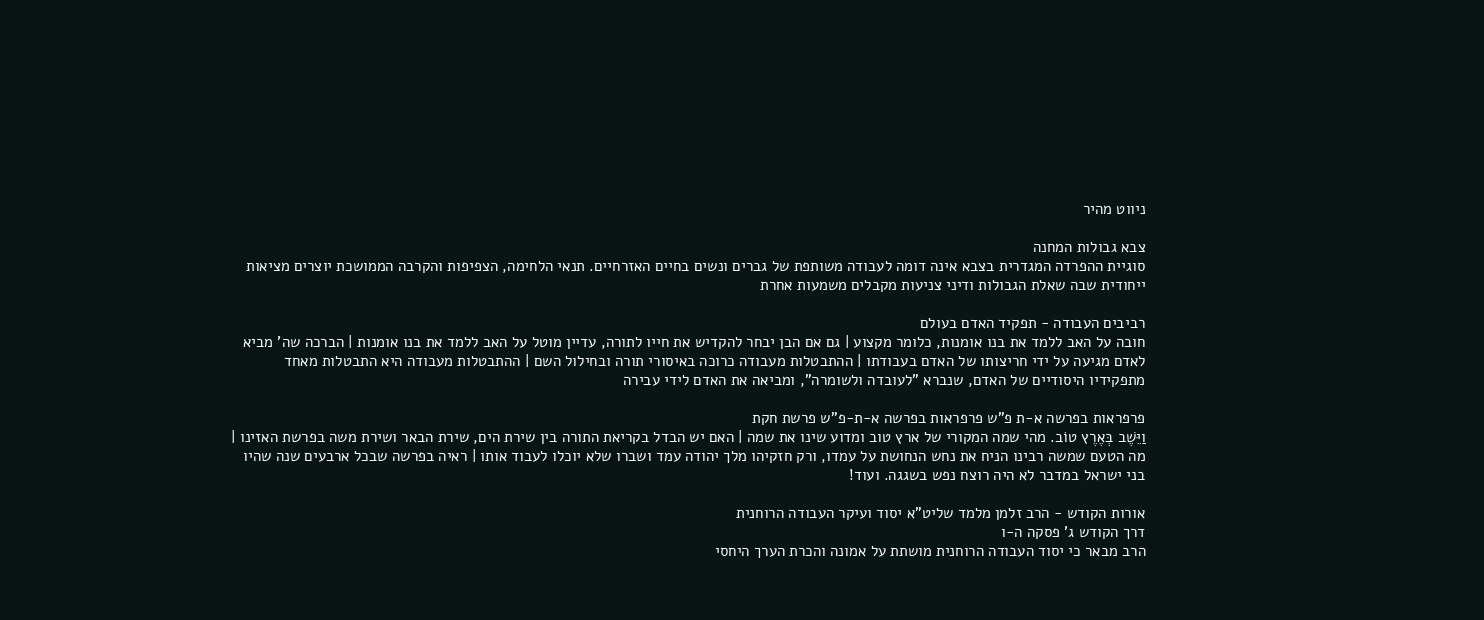ניווט מהיר

צבא גבולות המחנה
סוגיית ההפרדה המגדרית בצבא אינה דומה לעבודה משותפת של גברים ונשים בחיים האזרחיים. תנאי הלחימה, הצפיפות והקרבה הממושכת יוצרים מציאות ייחודית שבה שאלת הגבולות ודיני צניעות מקבלים משמעות אחרת

רביבים העבודה - תפקיד האדם בעולם
חובה על האב ללמד את בנו אומנות, כלומר מקצוע | גם אם הבן יבחר להקדיש את חייו לתורה, עדיין מוטל על האב ללמד את בנו אומנות | הברכה שה' מביא לאדם מגיעה על ידי חריצותו של האדם בעבודתו | ההתבטלות מעבודה כרוכה באיסורי תורה ובחילול השם | ההתבטלות מעבודה היא התבטלות מאחד מתפקידיו היסודיים של האדם, שנברא "לעובדה ולשומרה", ומביאה את האדם לידי עבירה

פרפראות בפרשה א-ת פ"ש פרפראות בפרשה א-ת-פ"ש פרשת חקת
וַיֵּשֶׁב בְּאֶרֶץ טוֹב. מהי שמה המקורי של ארץ טוב ומדוע שינו את שמה | האם יש הבדל בקריאת התורה בין שירת הים, שירת הבאר ושירת משה בפרשת האזינו | מה הטעם שמשה רבינו הניח את נחש הנחושת על עמדו, ורק חזקיהו מלך יהודה עמד ושברו שלא יוכלו לעבוד אותו | ראיה בפרשה שבכל ארבעים שנה שהיו בני ישראל במדבר לא היה רוצח נפש בשגגה. ועוד!

אורות הקודש - הרב זלמן מלמד שליט"א יסוד ועיקר העבודה הרוחנית
דרך הקודש ג' פסקה ה-ו
הרב מבאר כי יסוד העבודה הרוחנית מושתת על אמונה והכרת הערך היחסי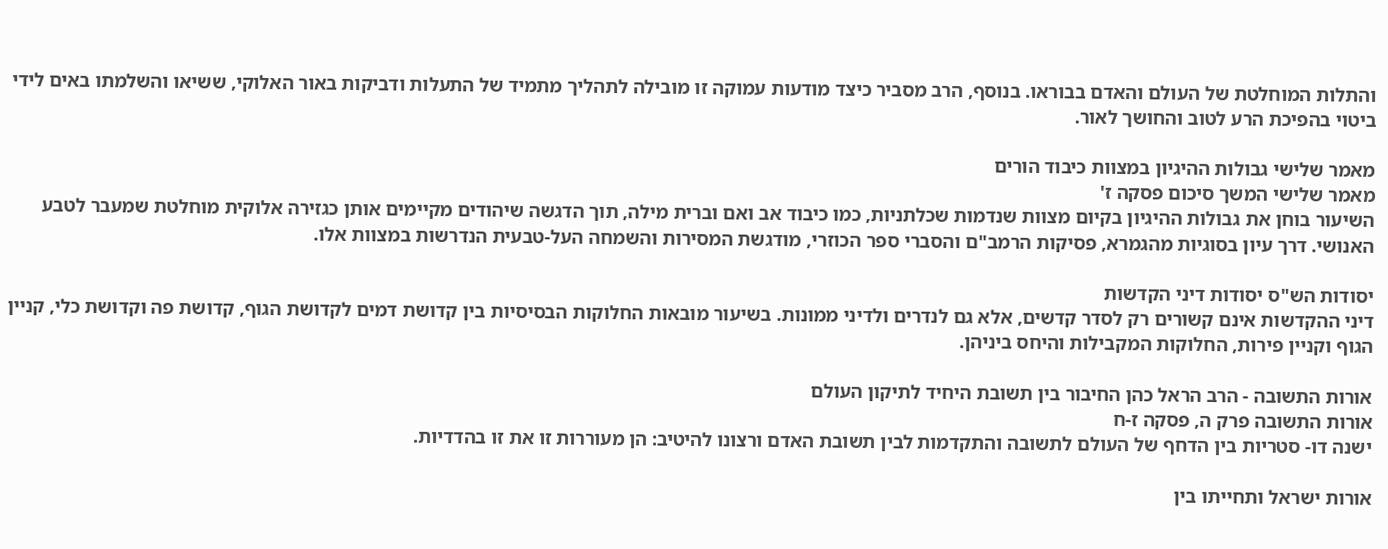והתלות המוחלטת של העולם והאדם בבוראו. בנוסף, הרב מסביר כיצד מודעות עמוקה זו מובילה לתהליך מתמיד של התעלות ודביקות באור האלוקי, ששיאו והשלמתו באים לידי ביטוי בהפיכת הרע לטוב והחושך לאור.

מאמר שלישי גבולות ההיגיון במצוות כיבוד הורים
מאמר שלישי המשך סיכום פסקה ז'
השיעור בוחן את גבולות ההיגיון בקיום מצוות שנדמות שכלתניות, כמו כיבוד אב ואם וברית מילה, תוך הדגשה שיהודים מקיימים אותן כגזירה אלוקית מוחלטת שמעבר לטבע האנושי. דרך עיון בסוגיות מהגמרא, פסיקות הרמב"ם והסברי ספר הכוזרי, מודגשת המסירות והשמחה העל-טבעית הנדרשות במצוות אלו.

יסודות הש"ס יסודות דיני הקדשות
דיני ההקדשות אינם קשורים רק לסדר קדשים, אלא גם לנדרים ולדיני ממונות. בשיעור מובאות החלוקות הבסיסיות בין קדושת דמים לקדושת הגוף, קדושת פה וקדושת כלי, קניין הגוף וקניין פירות, החלוקות המקבילות והיחס ביניהן.

אורות התשובה - הרב הראל כהן החיבור בין תשובת היחיד לתיקון העולם
אורות התשובה פרק ה, פסקה ז-ח
ישנה דו- סטריות בין הדחף של העולם לתשובה והתקדמות לבין תשובת האדם ורצונו להיטיב: הן מעוררות זו את זו בהדדיות.

אורות ישראל ותחייתו בין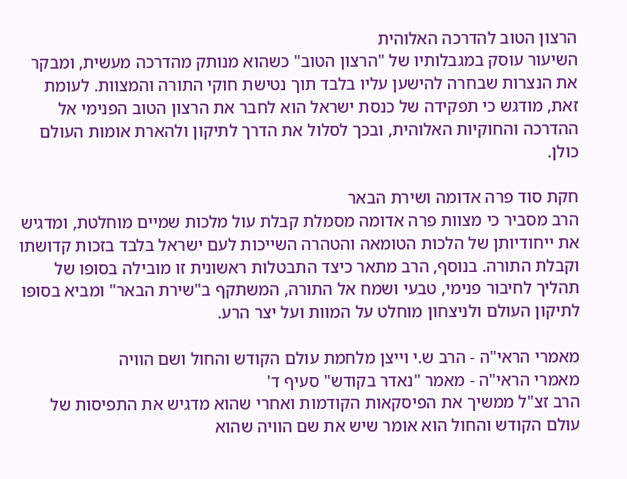הרצון הטוב להדרכה האלוהית
השיעור עוסק במגבלותיו של "הרצון הטוב" כשהוא מנותק מהדרכה מעשית, ומבקר את הנצרות שבחרה להישען עליו בלבד תוך נטישת חוקי התורה והמצוות. לעומת זאת, מודגש כי תפקידה של כנסת ישראל הוא לחבר את הרצון הטוב הפנימי אל ההדרכה והחוקיות האלוהית, ובכך לסלול את הדרך לתיקון ולהארת אומות העולם כולן.

חקת סוד פרה אדומה ושירת הבאר
הרב מסביר כי מצוות פרה אדומה מסמלת קבלת עול מלכות שמיים מוחלטת, ומדגיש את ייחודיותן של הלכות הטומאה והטהרה השייכות לעם ישראל בלבד בזכות קדושתו וקבלת התורה. בנוסף, הרב מתאר כיצד התבטלות ראשונית זו מובילה בסופו של תהליך לחיבור פנימי, טבעי ושמח אל התורה, המשתקף ב"שירת הבאר" ומביא בסופו לתיקון העולם ולניצחון מוחלט על המוות ועל יצר הרע.

מאמרי הראי"ה - הרב ש.י וייצן מלחמת עולם הקודש והחול ושם הוויה
מאמרי הראי"ה - מאמר "נאדר בקודש" סעיף ד'
הרב זצ"ל ממשיך את הפיסקאות הקודמות ואחרי שהוא מדגיש את התפיסות של עולם הקודש והחול הוא אומר שיש את שם הוויה שהוא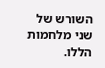השורש של שני מלחמות הללו.